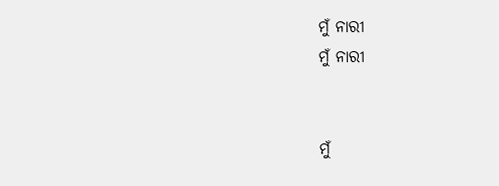ମୁଁ ନାରୀ
ମୁଁ ନାରୀ


ମୁଁ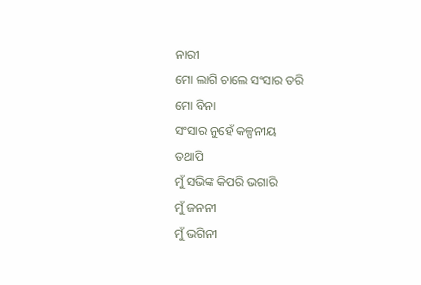ନାରୀ
ମୋ ଲାଗି ଚାଲେ ସଂସାର ତରି
ମୋ ବିନା
ସଂସାର ନୁହେଁ କଳ୍ପନୀୟ
ତଥାପି
ମୁଁ ସଭିଙ୍କ କିପରି ଭଗାରି
ମୁଁ ଜନନୀ
ମୁଁ ଭଗିନୀ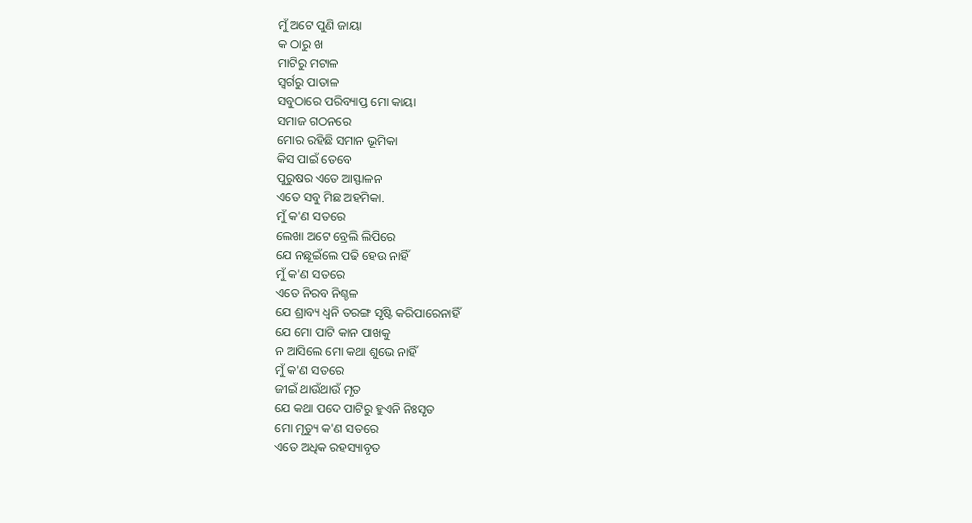ମୁଁ ଅଟେ ପୁଣି ଜାୟା
କ ଠାରୁ ଖ
ମାଟିରୁ ମଟାଳ
ସ୍ବର୍ଗରୁ ପାତାଳ
ସବୁଠାରେ ପରିବ୍ୟାପ୍ତ ମୋ କାୟା
ସମାଜ ଗଠନରେ
ମୋର ରହିଛି ସମାନ ଭୂମିକା
କିସ ପାଇଁ ତେବେ
ପୁରୁଷର ଏତେ ଆସ୍ଫାଳନ
ଏତେ ସବୁ ମିଛ ଅହମିକା.
ମୁଁ କ'ଣ ସତରେ
ଲେଖା ଅଟେ ବ୍ରେଲି ଲିପିରେ
ଯେ ନଛୂଇଁଲେ ପଢି ହେଉ ନାହିଁ
ମୁଁ କ'ଣ ସତରେ
ଏତେ ନିରବ ନିଶ୍ଚଳ
ଯେ ଶ୍ରାବ୍ୟ ଧ୍ବନି ତରଙ୍ଗ ସୃଷ୍ଟି କରିପାରେନାହିଁ
ଯେ ମୋ ପାଟି କାନ ପାଖକୁ
ନ ଆସିଲେ ମୋ କଥା ଶୁଭେ ନାହିଁ
ମୁଁ କ'ଣ ସତରେ
ଜୀଇଁ ଥାଉଁଥାଉଁ ମୃତ
ଯେ କଥା ପଦେ ପାଟିରୁ ହୁଏନି ନିଃସୃତ
ମୋ ମୃତ୍ୟୁ କ'ଣ ସତରେ
ଏତେ ଅଧିକ ରହସ୍ୟାବୃତ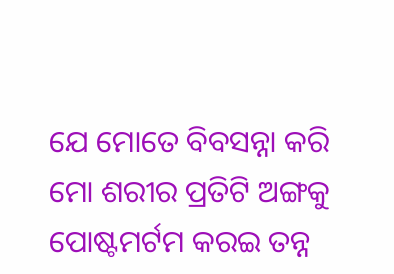ଯେ ମୋତେ ବିବସନ୍ନା କରି
ମୋ ଶରୀର ପ୍ରତିଟି ଅଙ୍ଗକୁ
ପୋଷ୍ଟମର୍ଟମ କରଇ ତନ୍ନ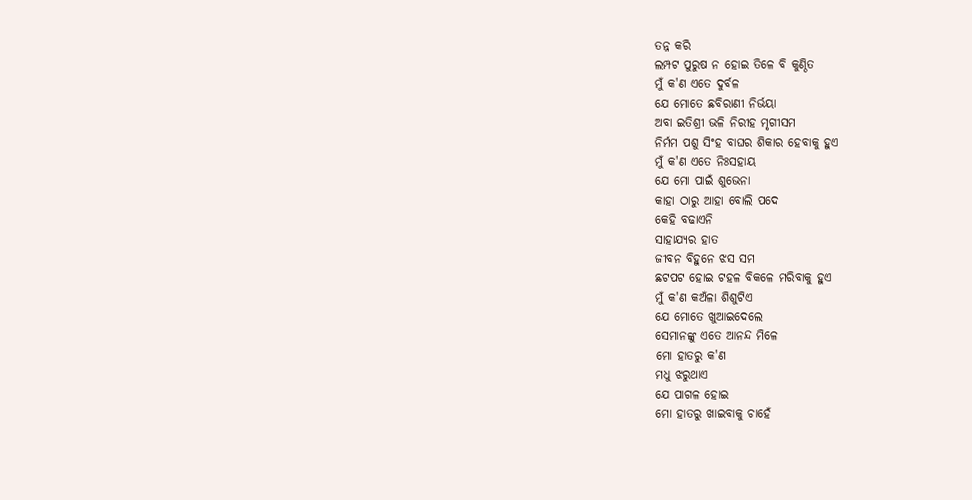ତନ୍ନ କରି
ଲମ୍ପଟ ପୁରୁଷ ନ ହୋଇ ତିଳେ ବି କୁଣ୍ଠିତ
ମୁଁ କ'ଣ ଏତେ ଦୁର୍ବଳ
ଯେ ମୋତେ ଛବିରାଣୀ ନିର୍ଭୟା
ଅବା ଇତିଶ୍ରୀ ଭଳି ନିରୀହ ମୃଗୀସମ
ନିର୍ମମ ପଶୁ ସିଂହ ବାଘର ଶିକାର ହେବାକୁ ହୁଏ
ମୁଁ କ'ଣ ଏତେ ନିଃସହାୟ
ଯେ ମୋ ପାଇଁ ଶୁଭେନା
କାହା ଠାରୁ ଆହା ବୋଲି ପଦେ
କେହି ବଢାଏନି
ସାହାଯ୍ୟର ହାତ
ଜୀବନ ବିହୁନେ ଝସ ସମ
ଛଟପଟ ହୋଇ ଟହଳ ବିକଳେ ମରିବାକୁ ହୁଏ
ମୁଁ କ'ଣ କଅଁଳା ଶିଶୁଟିଏ
ଯେ ମୋତେ ଖୁଆଇଦେଲେ
ସେମାନଙ୍କୁ ଏତେ ଆନନ୍ଦ ମିଳେ
ମୋ ହାତରୁ କ'ଣ
ମଧୁ ଝରୁଥାଏ
ଯେ ପାଗଳ ହୋଇ
ମୋ ହାତରୁ ଖାଇବାକୁ ଚାହେଁ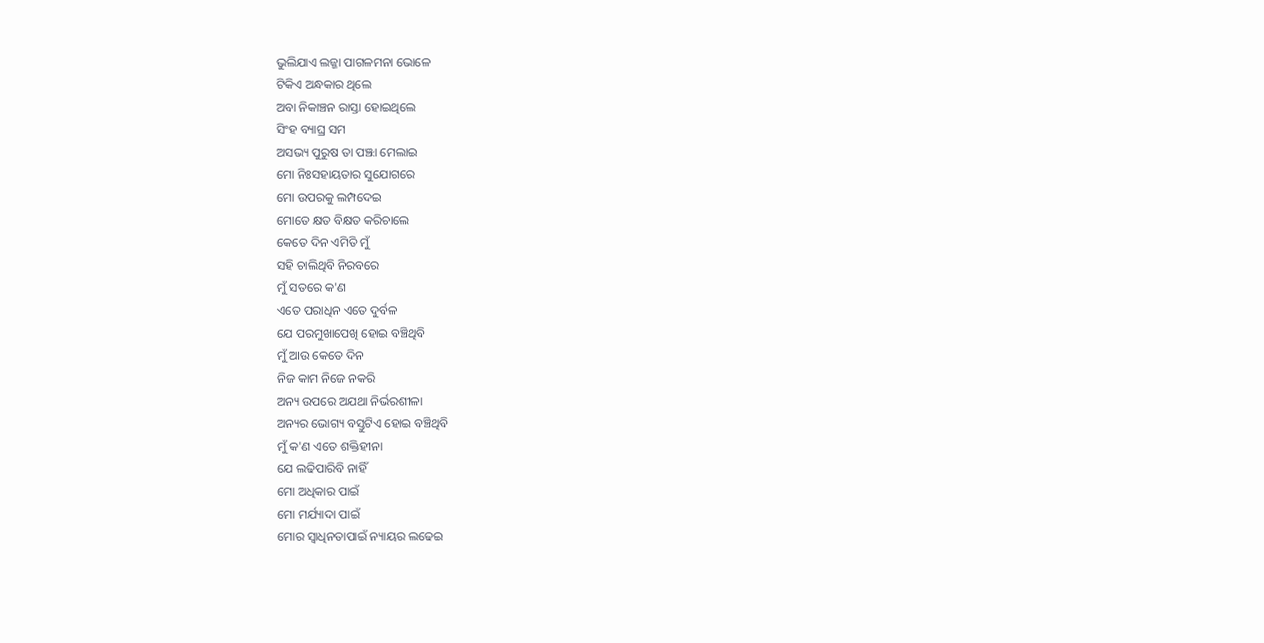ଭୁଲିଯାଏ ଲଜ୍ଜା ପାଗଳମନା ଭୋଳେ
ଟିକିଏ ଅନ୍ଧକାର ଥିଲେ
ଅବା ନିକାଞ୍ଚନ ରାସ୍ତା ହୋଇଥିଲେ
ସିଂହ ବ୍ୟାଘ୍ର ସମ
ଅସଭ୍ୟ ପୁରୁଷ ତା ପଞ୍ଝା ମେଲାଇ
ମୋ ନିଃସହାୟତାର ସୁଯୋଗରେ
ମୋ ଉପରକୁ ଲମ୍ପଦେଇ
ମୋତେ କ୍ଷତ ବିକ୍ଷତ କରିଚାଲେ
କେତେ ଦିନ ଏମିତି ମୁଁ
ସହି ଚାଲିଥିବି ନିରବରେ
ମୁଁ ସତରେ କ'ଣ
ଏତେ ପରାଧିନ ଏତେ ଦୁର୍ବଳ
ଯେ ପରମୁଖାପେଖି ହୋଇ ବଞ୍ଚିଥିବି
ମୁଁ ଆଉ କେତେ ଦିନ
ନିଜ କାମ ନିଜେ ନକରି
ଅନ୍ୟ ଉପରେ ଅଯଥା ନିର୍ଭରଶୀଳା
ଅନ୍ୟର ଭୋଗ୍ୟ ବସ୍ତୁଟିଏ ହୋଇ ବଞ୍ଚିଥିବି
ମୁଁ କ'ଣ ଏତେ ଶକ୍ତିହୀନା
ଯେ ଲଢିପାରିବି ନାହିଁ
ମୋ ଅଧିକାର ପାଇଁ
ମୋ ମର୍ଯ୍ୟାଦା ପାଇଁ
ମୋର ସ୍ବାଧିନତାପାଇଁ ନ୍ୟାୟର ଲଢେଇ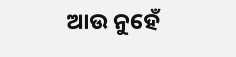ଆଉ ନୁହେଁ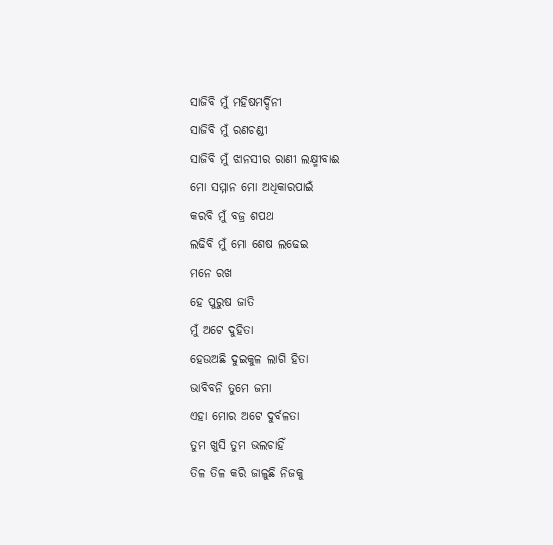ସାଜିବି ମୁଁ ମହିଷମର୍ଦ୍ଦିନୀ
ସାଜିବି ମୁଁ ରଣଚଣ୍ଡୀ
ସାଜିବି ମୁଁ ଝାନସୀର ରାଣୀ ଲକ୍ଷ୍ମୀବାଈ
ମୋ ସମ୍ମାନ ମୋ ଅଧିକାରପାଇଁ
କରବି ମୁଁ ବଜ୍ର ଶପଥ
ଲଢିବି ମୁଁ ମୋ ଶେଷ ଲଢେଇ
ମନେ ରଖ
ହେ ପୁରୁଷ ଜାତି
ମୁଁ ଅଟେ ଦୁହିତା
ହେଉଅଛି ଦୁଇକୁଳ ଲାଗି ହିତା
ଭାବିବନି ତୁମେ ଜମା
ଏହା ମୋର ଅଟେ ଦୁର୍ବଳତା
ତୁମ ଖୁସି ତୁମ ଭଲଚାହିଁ
ତିଳ ତିଳ କରି ଜାଳୁଛି ନିଜକୁ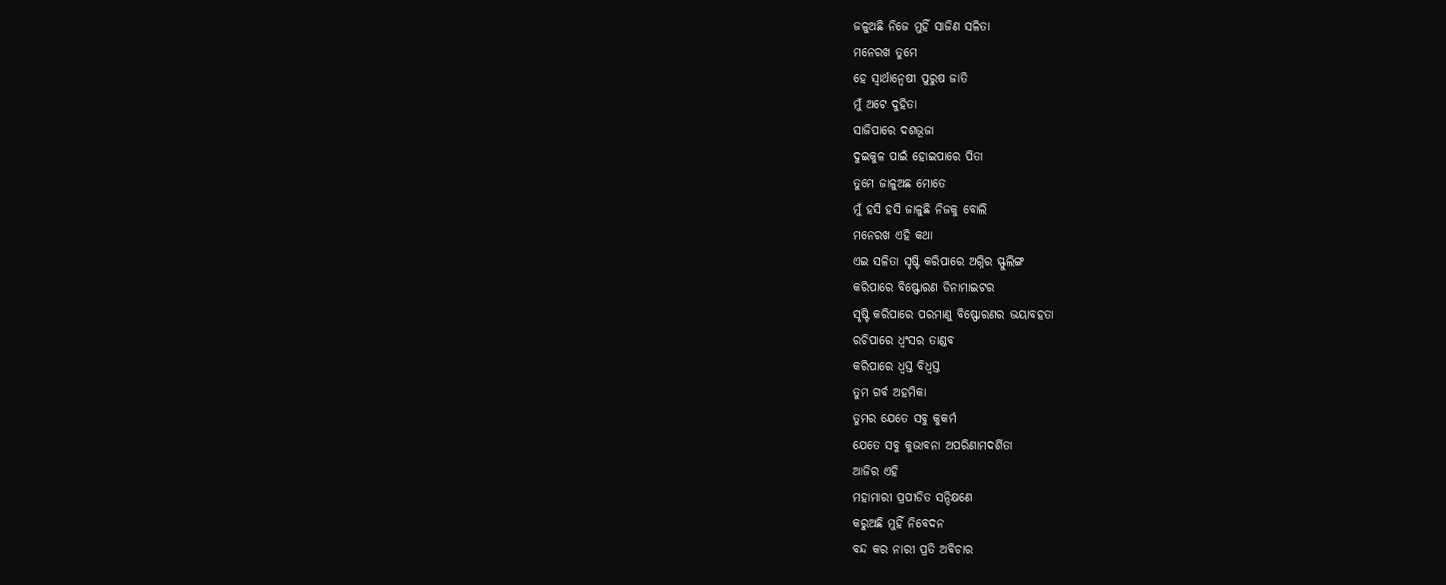ଜଳୁଅଛି ନିଜେ ମୁହିଁ ସାଜିଣ ସଳିତା
ମନେରଖ ତୁମେ
ହେ ସ୍ବାର୍ଥାନ୍ବେଷୀ ପୁରୁଷ ଜାତି
ମୁଁ ଅଟେ ଦୁହିତା
ସାଜିପାରେ ଦଶଭୂଜା
ଦୁଇକୁଳ ପାଇଁ ହୋଇପାରେ ପିତା
ତୁମେ ଜାଳୁଅଛ ମୋତେ
ମୁଁ ହସି ହସି ଜାଳୁଛି ନିଜକୁ ବୋଲି
ମନେରଖ ଏହି କଥା
ଏଇ ସଳିତା ସୃଷ୍ଟି କରିପାରେ ଅଗ୍ନିର ସ୍ଫୁଲିଙ୍ଗ
କରିପାରେ ବିଷ୍ଫୋରଣ ଡିନାମାଇଟର
ସୃଷ୍ଟି କରିପାରେ ପରମାଣୁ ବିଷ୍ଫୋରଣର ଭୟାବହତା
ରଚିପାରେ ଧ୍ବଂସର ତାଣ୍ଡବ
କରିପାରେ ଧ୍ବସ୍ତ ବିଧ୍ବସ୍ତ
ତୁମ ଗର୍ବ ଅହମିକା
ତୁମର ଯେତେ ସବୁ କୁକର୍ମ
ଯେତେ ସବୁ କୁଭାବନା ଅପରିଣାମଦର୍ଶିତା
ଆଜିର ଏହି
ମହାମାରୀ ପ୍ରପୀଡିତ ସନ୍ଦିକ୍ଷଣେ
କରୁଅଛି ମୁହିଁ ନିବେଦନ
ବନ୍ଦ କର ନାରୀ ପ୍ରତି ଅବିଚାର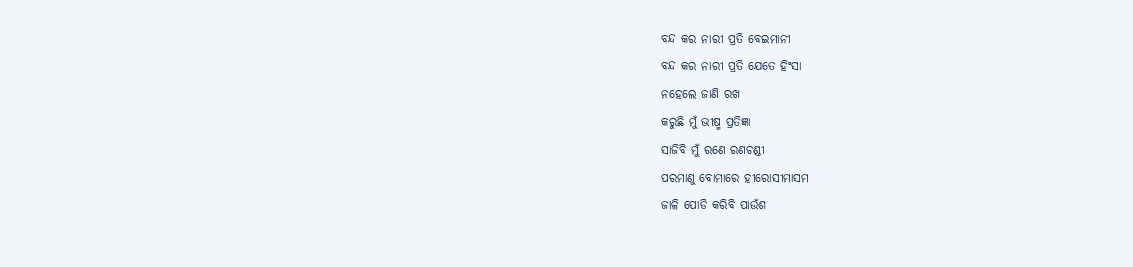ବନ୍ଦ କର ନାରୀ ପ୍ରତି ବେଇମାନୀ
ବନ୍ଦ କର ନାରୀ ପ୍ରତି ଯେତେ ହିଂସା
ନହେଲେ ଜାଣି ରଖ
କରୁଛି ମୁଁ ଭୀଷ୍ମ ପ୍ରତିଜ୍ଞା
ସାଜିବି ମୁଁ ରଣେ ରଣଚଣ୍ଡୀ
ପରମାଣୁ ବୋମାରେ ହୀରୋସୀମାସମ
ଜାଳି ପୋଡି କରିବି ପାଉଁଶ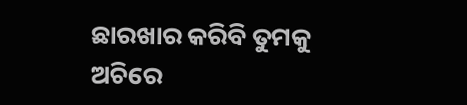ଛାରଖାର କରିବି ତୁମକୁ
ଅଚିରେ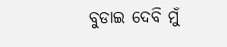ବୁଡାଇ ଦେବି ମୁଁ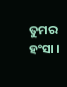ତୁମର ହଂସା ।